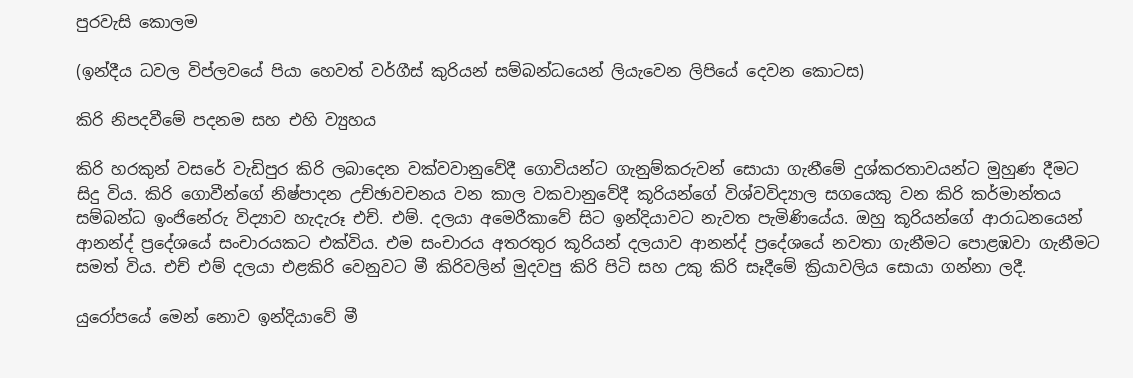පුරවැසි කොලම

(ඉන්දීය ධවල විප්ලවයේ පියා හෙවත් වර්ගීස් කුරියන් සම්බන්ධයෙන් ලියැවෙන ලිපියේ දෙවන කොටස)

කිරි නිපදවීමේ පදනම සහ එහි ව්‍යුහය

කිරි හරකුන් වසරේ වැඩිපුර කිරි ලබාදෙන වක්වවානුවේදී ගොවියන්ට ගැනුම්කරුවන් සොයා ගැනීමේ දුශ්කරතාවයන්ට මුහුණ දීමට සිදු විය. කිරි ගොවීන්ගේ නිෂ්පාදන උච්ඡාවචනය වන කාල වකවානුවේදී කූරියන්ගේ විශ්වවිද්‍යාල සගයෙකු වන කිරි කර්මාන්තය සම්බන්ධ ඉංජිනේරු විද්‍යාව හැදැරූ එච්. එම්. දලයා අමෙරීකාවේ සිට ඉන්දියාවට නැවත පැමිණියේය. ඔහු කූරියන්ගේ ආරාධනයෙන් ආනන්ද් ප්‍රදේශයේ සංචාරයකට එක්විය. එම සංචාරය අතරතුර කූරියන් දලයාව ආනන්ද් ප්‍රදේශයේ නවතා ගැනීමට පොළඹවා ගැනීමට සමත් විය. එච් එම් දලයා එළකිරි වෙනුවට මී කිරිවලින් මුදවපු කිරි පිටි සහ උකු කිරි සෑදීමේ ක්‍රියාවලිය සොයා ගන්නා ලදී.

යුරෝපයේ මෙන් නොව ඉන්දියාවේ මී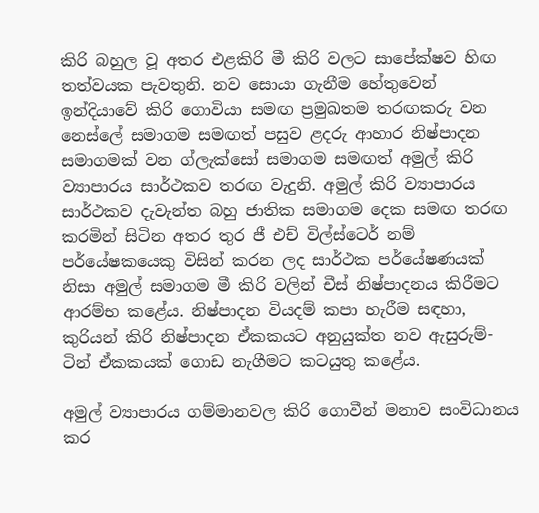කිරි බහුල වූ අතර එළකිරි මී කිරි වලට සාපේක්ෂව හිඟ තත්වයක පැවතුනි. නව සොයා ගැනීම හේතුවෙන් ඉන්දියාවේ කිරි ගොවියා සමඟ ප්‍රමුඛතම තරඟකරු වන නෙස්ලේ සමාගම සමඟත් පසුව ළදරු ආහාර නිෂ්පාදන සමාගමක් වන ග්ලැක්සෝ සමාගම සමඟත් අමුල් කිරි ව්‍යාපාරය සාර්ථකව තරඟ වැදුනි. අමුල් කිරි ව්‍යාපාරය සාර්ථකව දැවැන්ත බහු ජාතික සමාගම දෙක සමඟ තරඟ කරමින් සිටින අතර තුර ජී එච් විල්ස්ටෙර් නම් පර්යේෂකයෙකු විසින් කරන ලද සාර්ථක පර්යේෂණයක් නිසා අමුල් සමාගම මී කිරි වලින් චීස් නිෂ්පාදනය කිරීමට ආරම්භ කළේය. නිෂ්පාදන වියදම් කපා හැරීම සඳහා, කුරියන් කිරි නිෂ්පාදන ඒකකයට අනුයුක්ත නව ඇසුරුම්-ටින් ඒකකයක් ගොඩ නැගීමට කටයුතු කළේය.

අමුල් ව්‍යාපාරය ගම්මානවල කිරි ගොවීන් මනාව සංවිධානය කර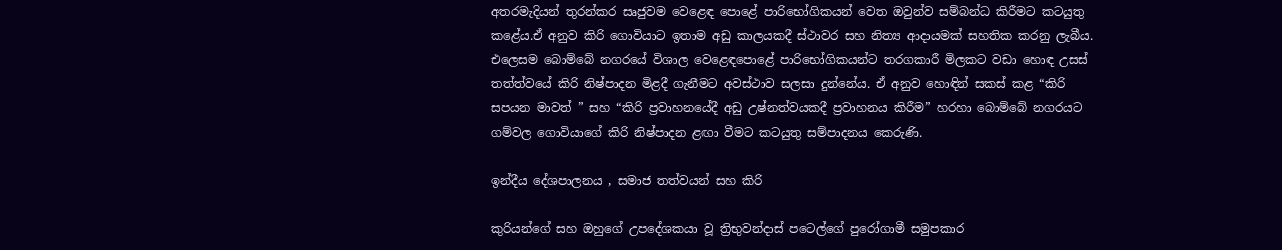අතරමැදියන් තුරන්කර සෘජුවම වෙළෙඳ පොළේ පාරිභෝගිකයන් වෙත ඔවුන්ව සම්බන්ධ කිරීමට කටයුතු කළේය.ඒ අනුව කිරි ගොවියාට ඉතාම අඩු කාලයකදී ස්ථාවර සහ නිත්‍ය ආදායමක් සහතික කරනු ලැබීය. එලෙසම බොම්බේ නගරයේ විශාල වෙළෙඳපොළේ පාරිභෝගිකයන්ට තරගකාරී මිලකට වඩා හොඳ උසස් තත්ත්වයේ කිරි නිෂ්පාදන මිළදී ගැනීමට අවස්ථාව සලසා දුන්නේය. ඒ අනුව හොඳින් සකස් කළ “කිරි සපයන මාවත් ” සහ “කිරි ප්‍රවාහනයේදී අඩු උෂ්නත්වයකදී ප්‍රවාහනය කිරීම” හරහා බොම්බේ නගරයට ගම්වල ගොවියාගේ කිරි නිෂ්පාදන ළඟා වීමට කටයුතු සම්පාදනය කෙරුණි.

ඉන්දීය දේශපාලනය , සමාජ තත්වයන් සහ කිරි

කුරියන්ගේ සහ ඔහුගේ උපදේශකයා වූ ත්‍රිභුවන්දාස් පටෙල්ගේ පුරෝගාමී සමුපකාර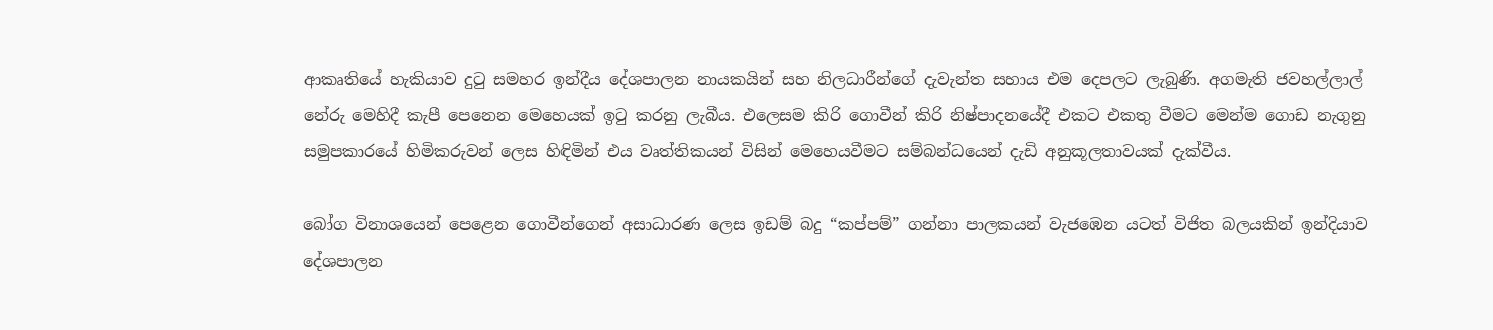ආකෘතියේ හැකියාව දුටු සමහර ඉන්දීය දේශපාලන නායකයින් සහ නිලධාරීන්ගේ දැවැන්ත සහාය එම දෙපලට ලැබුණි. අගමැති ජවහල්ලාල් නේරු මෙහිදී කැපී පෙනෙන මෙහෙයක් ඉටු කරනු ලැබීය. එලෙසම කිරි ගොවීන් කිරි නිෂ්පාදනයේදී එකට එකතු වීමට මෙන්ම ගොඩ නැගුනු සමුපකාරයේ හිමිකරුවන් ලෙස හිඳිමින් එය වෘත්තිකයන් විසින් මෙහෙයවීමට සම්බන්ධයෙන් දැඩි අනුකූලතාවයක් දැක්වීය.

බෝග විනාශයෙන් පෙළෙන ගොවීන්ගෙන් අසාධාරණ ලෙස ඉඩම් බදු “කප්පම්” ගන්නා පාලකයන් වැජඹෙන යටත් විජිත බලයකින් ඉන්දියාව දේශපාලන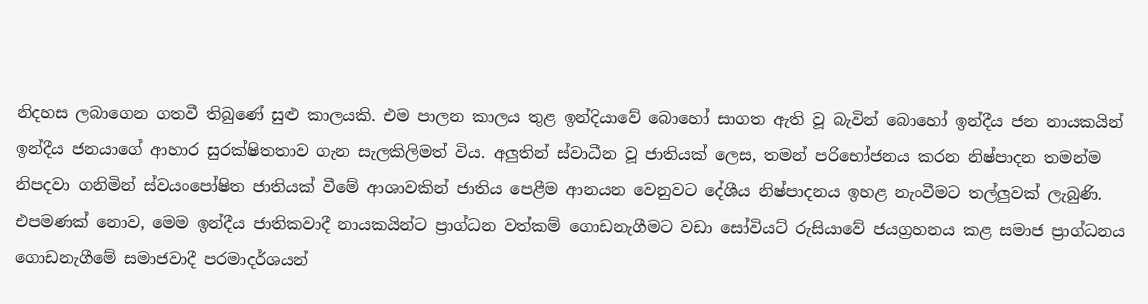නිදහස ලබාගෙන ගතවී තිබුණේ සුළු කාලයකි. එම පාලන කාලය තුළ ඉන්දියාවේ බොහෝ සාගත ඇති වූ බැවින් බොහෝ ඉන්දීය ජන නායකයින් ඉන්දීය ජනයාගේ ආහාර සුරක්ෂිතතාව ගැන සැලකිලිමත් විය. අලුතින් ස්වාධීන වූ ජාතියක් ලෙස, තමන් පරිභෝජනය කරන නිෂ්පාදන තමන්ම නිපදවා ගනිමින් ස්වයංපෝෂිත ජාතියක් වීමේ ආශාවකින් ජාතිය පෙළීම ආනයන වෙනුවට දේශීය නිෂ්පාදනය ඉහළ නැංවීමට තල්ලුවක් ලැබුණි. එපමණක් නොව, මෙම ඉන්දීය ජාතිකවාදී නායකයින්ට ප්‍රාග්ධන වත්කම් ගොඩනැගීමට වඩා සෝවියට් රුසියාවේ ජයග්‍රහනය කළ සමාජ ප්‍රාග්ධනය ගොඩනැගීමේ සමාජවාදී පරමාදර්ශයන්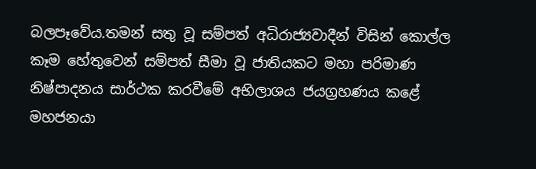බලපෑවේය.තමන් සතු වූ සම්පත් අධිරාජ්‍යවාදීන් විසින් කොල්ල කෑම හේතුවෙන් සම්පත් සීමා වූ ජාතියකට මහා පරිමාණ නිෂ්පාදනය සාර්ථක කරවීමේ අභිලාශය ජයග්‍රහණය කළේ මහජනයා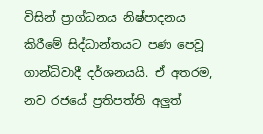විසින් ප්‍රාග්ධනය නිෂ්පාදනය කිරීමේ සිද්ධාන්තයට පණ පෙවූ ගාන්ධිවාදී දර්ශනයයි. ඒ අතරම, නව රජයේ ප්‍රතිපත්ති අලුත්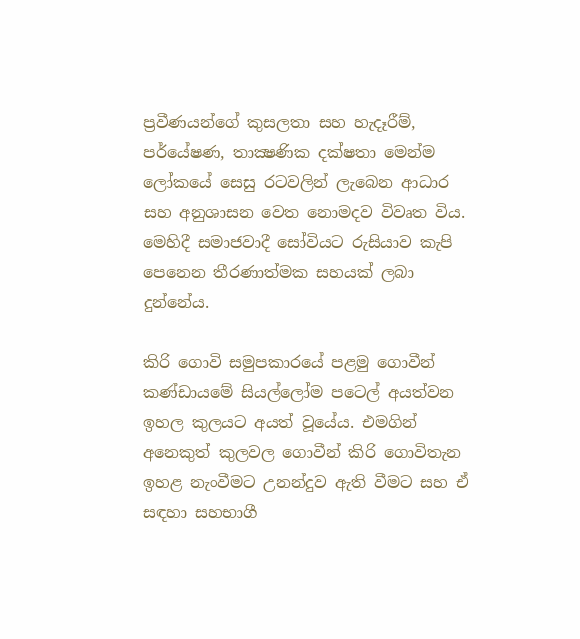ප්‍රවීණයන්ගේ කුසලතා සහ හැදෑරීම්, පර්යේෂණ, තාක්‍ෂණික දක්ෂතා මෙන්ම ලෝකයේ සෙසු රටවලින් ලැබෙන ආධාර සහ අනුශාසන වෙත නොමදව විවෘත විය. මෙහිදී සමාජවාදී සෝවියට රුසියාව කැපි පෙනෙන තීරණාත්මක සහයක් ලබා දුන්නේය.

කිරි ගොවි සමුපකාරයේ පළමු ගොවීන් කණ්ඩායමේ සියල්ලෝම පටෙල් අයත්වන ඉහල කුලයට අයත් වූයේය. එමගින් අනෙකුත් කුලවල ගොවීන් කිරි ගොවිතැන ඉහළ නැංවීමට උනන්දුව ඇති වීමට සහ ඒ සඳහා සහභාගී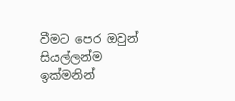වීමට පෙර ඔවුන් සියල්ලන්ම ඉක්මනින්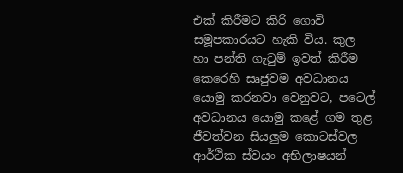එක් කිරීමට කිරි ගොවි සමූපකාරයට හැකි විය. කුල හා පන්ති ගැටුම් ඉවත් කිරීම කෙරෙහි සෘජුවම අවධානය යොමු කරනවා වෙනුවට, පටෙල් අවධානය යොමු කළේ ගම තුළ ජීවත්වන සියලුම කොටස්වල ආර්ථික ස්වයං අභිලාෂයන්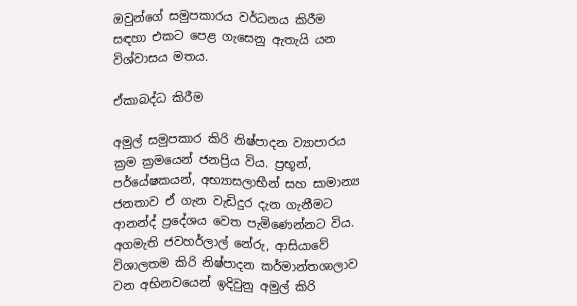ඔවුන්ගේ සමුපකාරය වර්ධනය කිරීම සඳහා එකට පෙළ ගැසෙනු ඇතැයි යන විශ්වාසය මතය.

ඒකාබද්ධ කිරීම

අමුල් සමුපකාර කිරි නිෂ්පාදන ව්‍යාපාරය ක්‍රම ක්‍රමයෙන් ජනප්‍රිය විය. ප්‍රභූන්, පර්යේෂකයන්, අභ්‍යාසලාභීන් සහ සාමාන්‍ය ජනතාව ඒ ගැන වැඩිදුර දැන ගැනීමට ආනන්ද් ප්‍රදේශය වෙත පැමිණෙන්නට විය. අගමැති ජවහර්ලාල් නේරු, ආසියාවේ විශාලතම කිරි නිෂ්පාදන කර්මාන්තශාලාව වන අභිනවයෙන් ඉදිවුනු අමුල් කිරි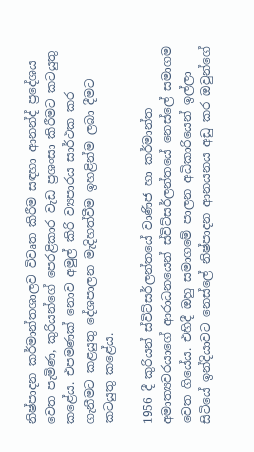නිෂ්පාදන කර්මාන්තශාලව විවෘත කිරීම සඳහා ආනන්ද් ප්‍රදේශය වෙත පැමිණ, කුරියන්ගේ පෙරළිකාර වැඩ ප්‍රශංසා කිරීමට කටයුතු කළේය. එපමණක් නොව අමුල් කිරි ව්‍යපාරය සාර්ථක කර ගැනීමට කළයුතු දේශපාලන මැදිහත්වීම ඉහළින්ම ලබා දීමට කටයුතු කළේය.

1956 දී කුරියන් ස්විට්සර්ලන්තයේ වාණිජ හා කර්මාන්ත අමාත්‍යවරයාගේ ආරාධනයෙන් ස්විට්සර්ලන්තයේ නෙස්ලේ සමාගම වෙත ගියේය. එහිදී ඔහු සමාගමේ පාලන අධිකාරියෙන් ඉල්ලා සිටියේ ඉන්දියාවට නෙස්ලේ නිෂ්පාදන ආනයනය අඩු කර ඔවුන්ගේ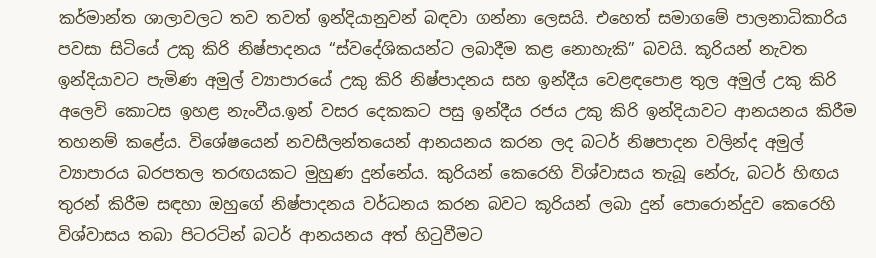කර්මාන්ත ශාලාවලට තව තවත් ඉන්දියානුවන් බඳවා ගන්නා ලෙසයි. එහෙත් සමාගමේ පාලනාධිකාරිය පවසා සිටියේ උකු කිරි නිෂ්පාදනය “ස්වදේශිකයන්ට ලබාදීම කළ නොහැකි” බවයි. කූරියන් නැවත ඉන්දියාවට පැමිණ අමුල් ව්‍යාපාරයේ උකු කිරි නිෂ්පාදනය සහ ඉන්දීය වෙළඳපොළ තුල අමුල් උකු කිරි අලෙවි කොටස ඉහළ නැංවීය.ඉන් වසර දෙකකට පසු ඉන්දීය රජය උකු කිරි ඉන්දියාවට ආනයනය කිරීම තහනම් කළේය. විශේෂයෙන් නවසීලන්තයෙන් ආනයනය කරන ලද බටර් නිෂපාදන වලින්ද අමුල් ව්‍යාපාරය බරපතල තරඟයකට මුහුණ දුන්නේය. කුරියන් කෙරෙහි විශ්වාසය තැබූ නේරු, බටර් හිඟය තුරන් කිරීම සඳහා ඔහුගේ නිෂ්පාදනය වර්ධනය කරන බවට කූරියන් ලබා දුන් පොරොන්දුව කෙරෙහි විශ්වාසය තබා පිටරටින් බටර් ආනයනය අත් හිටුවීමට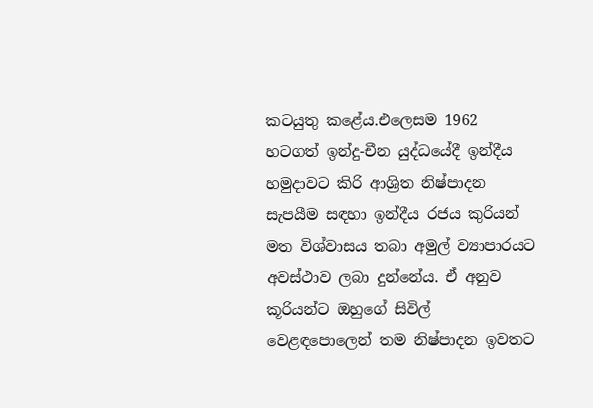කටයුතු කළේය.එලෙසම 1962 හටගත් ඉන්දු-චීන යුද්ධයේදී ඉන්දීය හමුදාවට කිරි ආශ්‍රිත නිෂ්පාදන සැපයීම සඳහා ඉන්දීය රජය කුරියන් මත විශ්වාසය තබා අමුල් ව්‍යාපාරයට අවස්ථාව ලබා දුන්නේය. ඒ අනුව කූරියන්ට ඔහුගේ සිවිල් වෙළඳපොලෙන් තම නිෂ්පාදන ඉවතට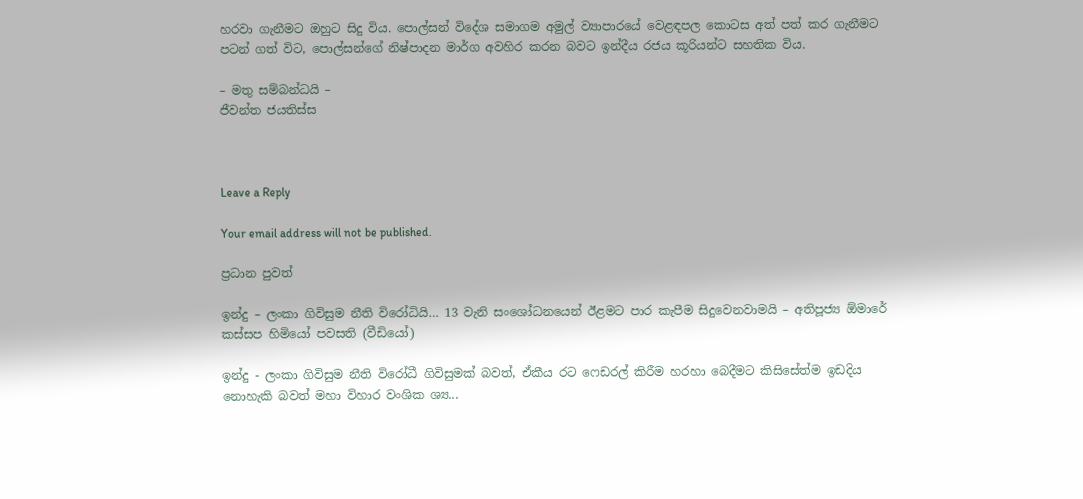හරවා ගැනීමට ඔහුට සිදු විය. පොල්සන් විදේශ සමාගම අමුල් ව්‍යාපාරයේ වෙළඳපල කොටස අත් පත් කර ගැනීමට පටන් ගත් විට, පොල්සන්ගේ නිෂ්පාදන මාර්ග අවහිර කරන බවට ඉන්දීය රජය කූරියන්ට සහතික විය.

– මතු සම්බන්ධයි –
ජීවන්ත ජයතිස්ස



Leave a Reply

Your email address will not be published.

ප්‍රධාන පුවත්

ඉන්දු – ලංකා ගිවිසුම නීති විරෝධියි… 13 වැනි සංශෝධනයෙන් ඊළමට පාර කැපීම සිදුවෙනවාමයි – අතිපූජ්‍ය ඕමාරේ කස්සප හිමියෝ පවසති (වීඩියෝ)

ඉන්දු - ලංකා ගිවිසුම නීති විරෝධී ගිවිසුමක් බවත්, ඒකීය රට ෆෙඩරල් කිරීම හරහා බෙදීමට කිසිසේත්ම ඉඩදිය නොහැකි බවත් මහා විහාර වංශික ශ්‍ය...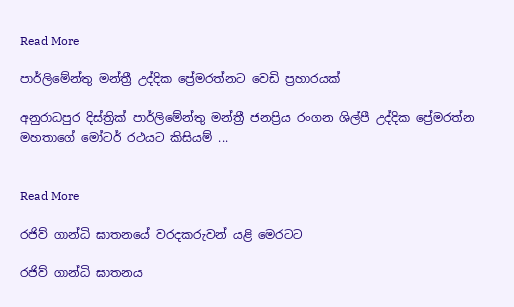Read More

පාර්ලිමේන්තු මන්ත්‍රී උද්දික ප්‍රේමරත්නට වෙඩි ප්‍රහාරයක්

අනුරාධපුර දිස්ත්‍රික් පාර්ලිමේන්තු මන්ත්‍රී ජනප්‍රිය රංගන ශිල්පී උද්දික ප්‍රේමරත්න මහතාගේ මෝටර් රථයට කිසියම් ...


Read More

රජිව් ගාන්ධි ඝාතනයේ වරදකරුවන් යළි මෙරටට

රජිව් ගාන්ධි ඝාතනය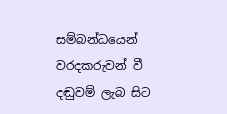සම්බන්ධයෙන් වරදකරුවන් වී දඬුවම් ලැබ සිට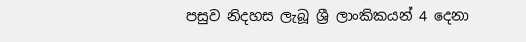පසුව නිදහස ලැබූ ශ්‍රී ලාංකිකයන් 4 දෙනා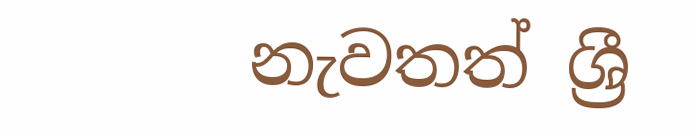නැවතත් ශ්‍රී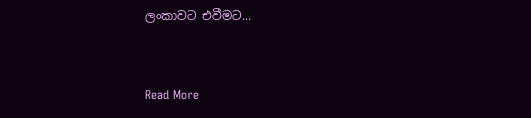ලංකාවට එවීමට...


Read More